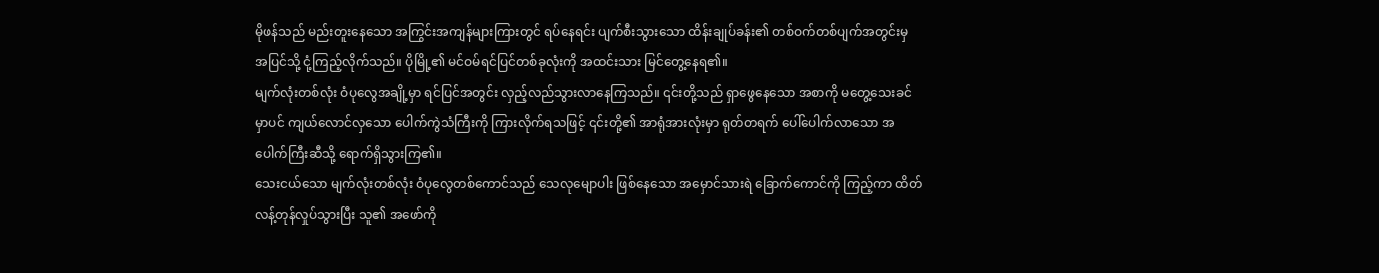မိုဖန်သည် မည်းတူးနေသော အကြွင်းအကျန်များကြားတွင် ရပ်နေရင်း ပျက်စီးသွားသော ထိန်းချုပ်ခန်း၏ တစ်ဝက်တစ်ပျက်အတွင်းမှ အပြင်သို့ ငုံ့ကြည့်လိုက်သည်။ ပိုမြို့၏ မင်ဝမ်ရင်ပြင်တစ်ခုလုံးကို အထင်းသား မြင်တွေ့နေရ၏။
မျက်လုံးတစ်လုံး ဝံပုလွေအချို့မှာ ရင်ပြင်အတွင်း လှည့်လည်သွားလာနေကြသည်။ ၎င်းတို့သည် ရှာဖွေနေသော အစာကို မတွေ့သေးခင်မှာပင် ကျယ်လောင်လှသော ပေါက်ကွဲသံကြီးကို ကြားလိုက်ရသဖြင့် ၎င်းတို့၏ အာရုံအားလုံးမှာ ရုတ်တရက် ပေါ်ပေါက်လာသော အပေါက်ကြီးဆီသို့ ရောက်ရှိသွားကြ၏။
သေးငယ်သော မျက်လုံးတစ်လုံး ဝံပုလွေတစ်ကောင်သည် သေလုမျောပါး ဖြစ်နေသော အမှောင်သားရဲ ခြောက်ကောင်ကို ကြည့်ကာ ထိတ်လန့်တုန်လှုပ်သွားပြီး သူ၏ အဖော်ကို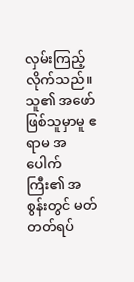လှမ်းကြည့်လိုက်သည်။ သူ၏ အဖော်ဖြစ်သူမှာမူ ဧရာမ အပေါက်ကြီး၏ အစွန်းတွင် မတ်တတ်ရပ်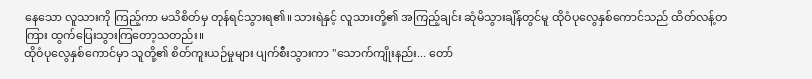နေသော လူသားကို ကြည့်ကာ မသိစိတ်မှ တုန်ရင်သွားရ၏။ သားရဲနှင့် လူသားတို့၏ အကြည့်ချင်း ဆုံမိသွားချိန်တွင်မူ ထိုဝံပုလွေနှစ်ကောင်သည် ထိတ်လန့်တကြား ထွက်ပြေးသွားကြတော့သတည်း။
ထိုဝံပုလွေနှစ်ကောင်မှာ သူတို့၏ စိတ်ကူးယဉ်မှုများ ပျက်စီးသွားကာ "သောက်ကျိုးနည်း... တော်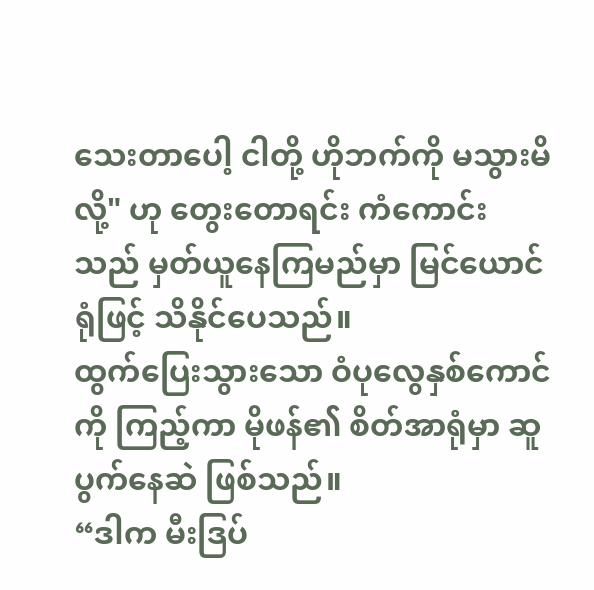သေးတာပေါ့ ငါတို့ ဟိုဘက်ကို မသွားမိလို့" ဟု တွေးတောရင်း ကံကောင်းသည် မှတ်ယူနေကြမည်မှာ မြင်ယောင်ရုံဖြင့် သိနိုင်ပေသည်။
ထွက်ပြေးသွားသော ဝံပုလွေနှစ်ကောင်ကို ကြည့်ကာ မိုဖန်၏ စိတ်အာရုံမှာ ဆူပွက်နေဆဲ ဖြစ်သည်။
“ဒါက မီးဒြပ်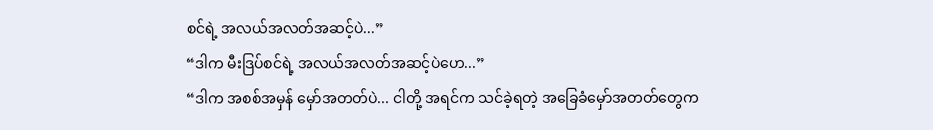စင်ရဲ့ အလယ်အလတ်အဆင့်ပဲ...”
“ဒါက မီးဒြပ်စင်ရဲ့ အလယ်အလတ်အဆင့်ပဲဟေ...”
“ဒါက အစစ်အမှန် မှော်အတတ်ပဲ... ငါတို့ အရင်က သင်ခဲ့ရတဲ့ အခြေခံမှော်အတတ်တွေက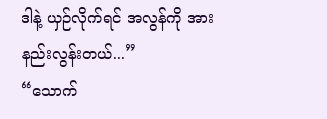ဒါနဲ့ ယှဉ်လိုက်ရင် အလွန်ကို အားနည်းလွန်းတယ်...”
“သောက်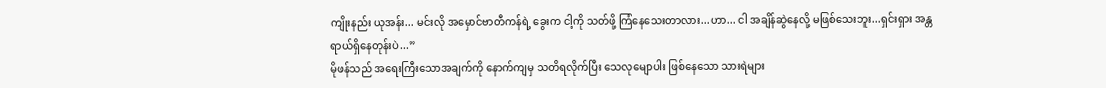ကျိုးနည်း ယုအန်း... မင်းလို အမှောင်ဗာတီကန်ရဲ့ ခွေးက ငါ့ကို သတ်ဖို့ ကြံနေသေးတာလား...ဟာ... ငါ အချိန်ဆွဲနေလို့ မဖြစ်သေးဘူး...ရှင်းရှား အန္တရာယ်ရှိနေတုန်းပဲ...”
မိုဖန်သည် အရေးကြီးသောအချက်ကို နောက်ကျမှ သတိရလိုက်ပြီး သေလုမျောပါး ဖြစ်နေသော သားရဲများ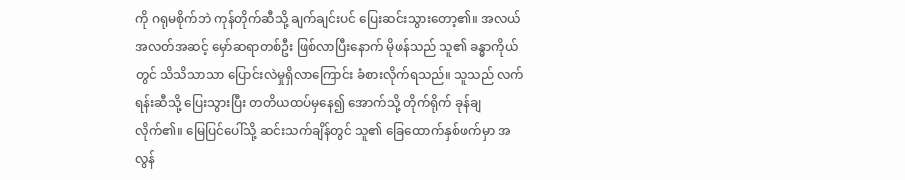ကို ဂရုမစိုက်ဘဲ ကုန်တိုက်ဆီသို့ ချက်ချင်းပင် ပြေးဆင်းသွားတော့၏။ အလယ်အလတ်အဆင့် မှော်ဆရာတစ်ဦး ဖြစ်လာပြီးနောက် မိုဖန်သည် သူ၏ ခန္ဓာကိုယ်တွင် သိသိသာသာ ပြောင်းလဲမှုရှိလာကြောင်း ခံစားလိုက်ရသည်။ သူသည် လက်ရန်းဆီသို့ ပြေးသွားပြီး တတိယထပ်မှနေ၍ အောက်သို့ တိုက်ရိုက် ခုန်ချလိုက်၏။ မြေပြင်ပေါ်သို့ ဆင်းသက်ချိန်တွင် သူ၏ ခြေထောက်နှစ်ဖက်မှာ အလွန်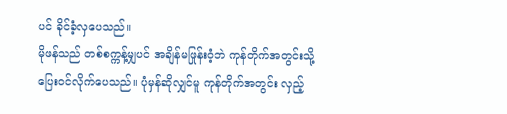ပင် ခိုင်ခံ့လှပေသည်။
မိုဖန်သည် တစ်စက္ကန့်မျှပင် အချိန်မဖြုန်းဝံ့ဘဲ ကုန်တိုက်အတွင်းသို့ ပြေးဝင်လိုက်ပေသည်။ ပုံမှန်ဆိုလျှင်မူ ကုန်တိုက်အတွင်း လှည့်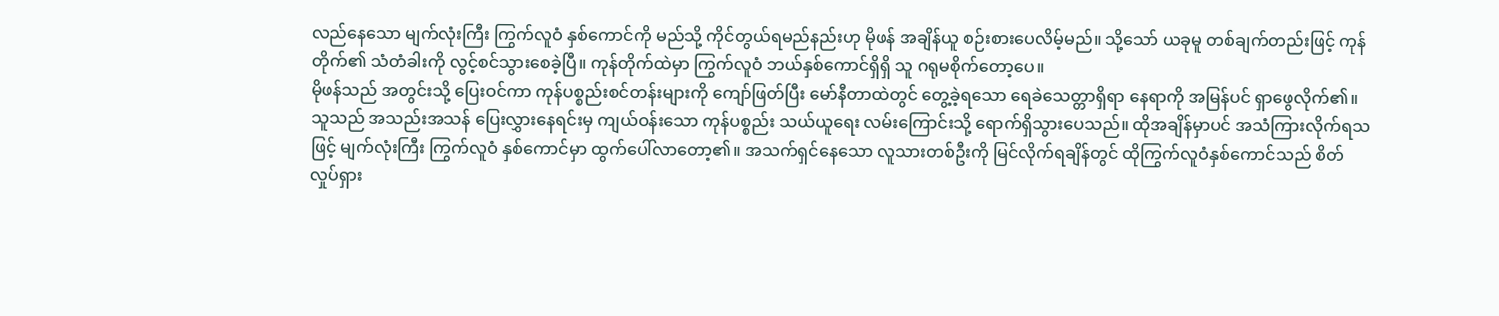လည်နေသော မျက်လုံးကြီး ကြွက်လူဝံ နှစ်ကောင်ကို မည်သို့ ကိုင်တွယ်ရမည်နည်းဟု မိုဖန် အချိန်ယူ စဉ်းစားပေလိမ့်မည်။ သို့သော် ယခုမူ တစ်ချက်တည်းဖြင့် ကုန်တိုက်၏ သံတံခါးကို လွင့်စင်သွားစေခဲ့ပြီ။ ကုန်တိုက်ထဲမှာ ကြွက်လူဝံ ဘယ်နှစ်ကောင်ရှိရှိ သူ ဂရုမစိုက်တော့ပေ။
မိုဖန်သည် အတွင်းသို့ ပြေးဝင်ကာ ကုန်ပစ္စည်းစင်တန်းများကို ကျော်ဖြတ်ပြီး မော်နီတာထဲတွင် တွေ့ခဲ့ရသော ရေခဲသေတ္တာရှိရာ နေရာကို အမြန်ပင် ရှာဖွေလိုက်၏။ သူသည် အသည်းအသန် ပြေးလွှားနေရင်းမှ ကျယ်ဝန်းသော ကုန်ပစ္စည်း သယ်ယူရေး လမ်းကြောင်းသို့ ရောက်ရှိသွားပေသည်။ ထိုအချိန်မှာပင် အသံကြားလိုက်ရသဖြင့် မျက်လုံးကြီး ကြွက်လူဝံ နှစ်ကောင်မှာ ထွက်ပေါ်လာတော့၏။ အသက်ရှင်နေသော လူသားတစ်ဦးကို မြင်လိုက်ရချိန်တွင် ထိုကြွက်လူဝံနှစ်ကောင်သည် စိတ်လှုပ်ရှား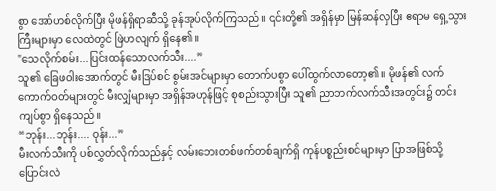စွာ အော်ဟစ်လိုက်ပြီး မိုဖန်ရှိရာဆီသို့ ခုန်အုပ်လိုက်ကြသည်။ ၎င်းတို့၏ အရှိန်မှာ မြန်ဆန်လှပြီး ဧရာမ ရှေ့သွားကြီးများမှာ လေထဲတွင် ဖြဲဟလျက် ရှိနေ၏။
"သေလိုက်စမ်း...ပြင်းထန်သောလက်သီး....”
သူ၏ ခြေဖဝါးအောက်တွင် မီးဒြပ်စင် စွမ်းအင်များမှာ တောက်ပစွာ ပေါ်ထွက်လာတော့၏။ မိုဖန်၏ လက်ကောက်ဝတ်များတွင် မီးလျှံများမှာ အရှိန်အဟုန်ဖြင့် စုစည်းသွားပြီး သူ၏ ညာဘက်လက်သီးအတွင်း၌ တင်းကျပ်စွာ ရှိနေသည်။
“ဘုန်း...ဘုန်း.... ဝုန်း...”
မီးလက်သီးကို ပစ်လွှတ်လိုက်သည်နှင့် လမ်းဘေးတစ်ဖက်တစ်ချက်ရှိ ကုန်ပစ္စည်းစင်များမှာ ပြာအဖြစ်သို့ ပြောင်းလဲ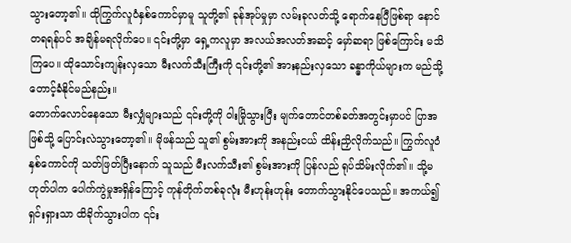သွားတော့၏။ ထိုကြွက်လူဝံနှစ်ကောင်မှာမူ သူတို့၏ ခုန်အုပ်မှုမှာ လမ်းခုလတ်သို့ ရောက်နေပြီဖြစ်ရာ နောင်တရရန်ပင် အချိန်မရလိုက်ပေ။ ၎င်းတို့မှာ ရှေ့ကလူမှာ အလယ်အလတ်အဆင့် မှော်ဆရာ ဖြစ်ကြောင်း မသိကြပေ။ ထိုသောင်းကျန်းလှသော မီးလက်သီးကြီးကို ၎င်းတို့၏ အားနည်းလှသော ခန္ဓာကိုယ်များက မည်သို့ တောင့်ခံနိုင်မည်နည်း။
တောက်လောင်နေသော မီးလျှံများသည် ၎င်းတို့ကို ဝါးမြိုသွားပြီး မျက်တောင်တစ်ခတ်အတွင်းမှာပင် ပြာအဖြစ်သို့ ပြောင်းလဲသွားတော့၏။ မိုဖန်သည် သူ၏ စွမ်းအားကို အနည်းငယ် ထိန်းညှိလိုက်သည်။ ကြွက်လူဝံနှစ်ကောင်ကို သတ်ဖြတ်ပြီးနောက် သူသည် မီးလက်သီး၏ စွမ်းအားကို ပြန်လည် ရုပ်သိမ်းလိုက်၏။ သို့မဟုတ်ပါက ပေါက်ကွဲမှုအရှိန်ကြောင့် ကုန်တိုက်တစ်ခုလုံး မီးဟုန်းဟုန်း တောက်သွားနိုင်ပေသည်။ အကယ်၍ ရှင်းရှားသာ ထိခိုက်သွားပါက ၎င်း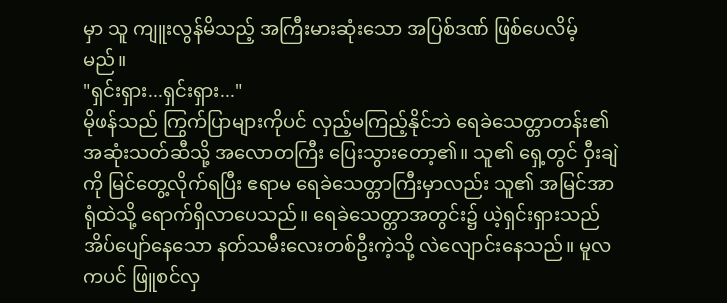မှာ သူ ကျူးလွန်မိသည့် အကြီးမားဆုံးသော အပြစ်ဒဏ် ဖြစ်ပေလိမ့်မည်။
"ရှင်းရှား...ရှင်းရှား..."
မိုဖန်သည် ကြွက်ပြာများကိုပင် လှည့်မကြည့်နိုင်ဘဲ ရေခဲသေတ္တာတန်း၏ အဆုံးသတ်ဆီသို့ အလောတကြီး ပြေးသွားတော့၏။ သူ၏ ရှေ့တွင် ဝှီးချဲကို မြင်တွေ့လိုက်ရပြီး ဧရာမ ရေခဲသေတ္တာကြီးမှာလည်း သူ၏ အမြင်အာရုံထဲသို့ ရောက်ရှိလာပေသည်။ ရေခဲသေတ္တာအတွင်း၌ ယဲ့ရှင်းရှားသည် အိပ်ပျော်နေသော နတ်သမီးလေးတစ်ဦးကဲ့သို့ လဲလျောင်းနေသည်။ မူလကပင် ဖြူစင်လှ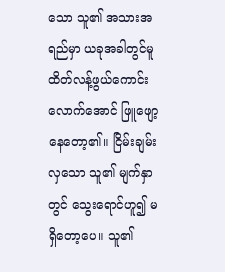သော သူ၏ အသားအရည်မှာ ယခုအခါတွင်မူ ထိတ်လန့်ဖွယ်ကောင်းလောက်အောင် ဖြူဖျော့နေတော့၏။ ငြိမ်းချမ်းလှသော သူ၏ မျက်နှာတွင် သွေးရောင်ဟူ၍ မရှိတော့ပေ။ သူ၏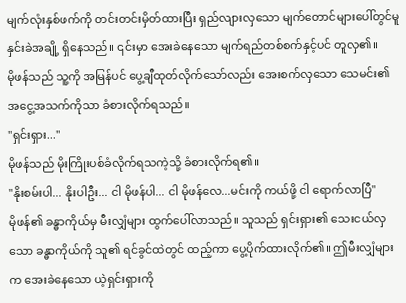မျက်လုံးနှစ်ဖက်ကို တင်းတင်းမှိတ်ထားပြီး ရှည်လျားလှသော မျက်တောင်များပေါ်တွင်မူ နှင်းခဲအချို့ ရှိနေသည်။ ၎င်းမှာ အေးခဲနေသော မျက်ရည်တစ်စက်နှင့်ပင် တူလှ၏။
မိုဖန်သည် သူ့ကို အမြန်ပင် ပွေ့ချီထုတ်လိုက်သော်လည်း အေးစက်လှသော သေမင်း၏ အငွေ့အသက်ကိုသာ ခံစားလိုက်ရသည်။
"ရှင်းရှား..."
မိုဖန်သည် မိုးကြိုးပစ်ခံလိုက်ရသကဲ့သို့ ခံစားလိုက်ရ၏။
"နိုးစမ်းပါ... နိုးပါဦး... ငါ မိုဖန်ပါ... ငါ မိုဖန်လေ...မင်းကို ကယ်ဖို့ ငါ ရောက်လာပြီ"
မိုဖန်၏ ခန္ဓာကိုယ်မှ မီးလျှံများ ထွက်ပေါ်လာသည်။ သူသည် ရှင်းရှား၏ သေးငယ်လှသော ခန္ဓာကိုယ်ကို သူ၏ ရင်ခွင်ထဲတွင် ထည့်ကာ ပွေ့ပိုက်ထားလိုက်၏။ ဤမီးလျှံများက အေးခဲနေသော ယဲ့ရှင်းရှားကို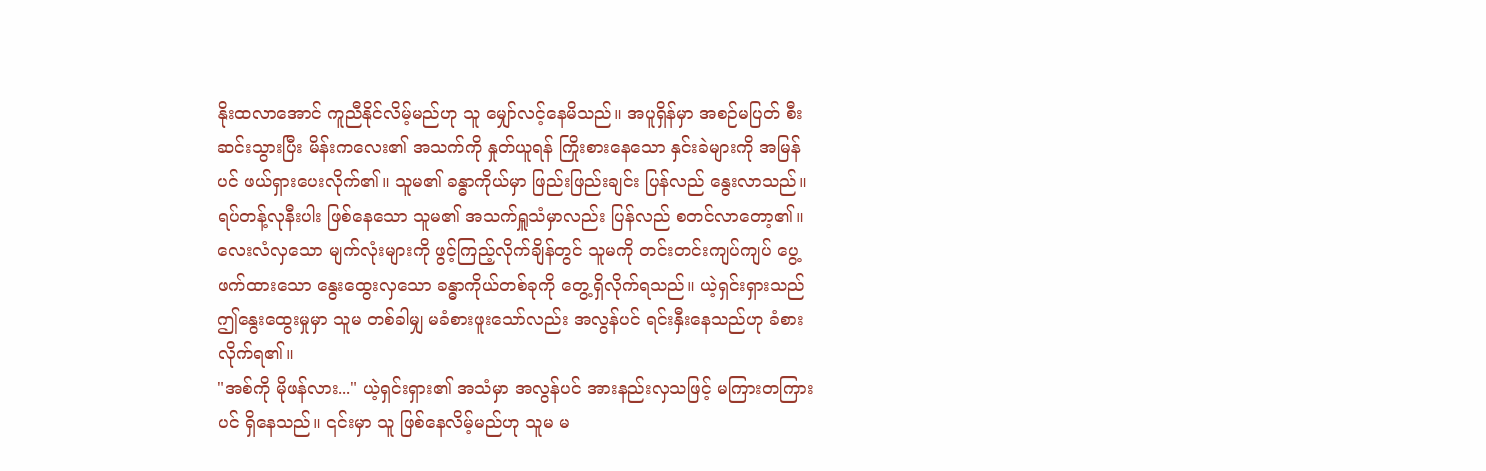နိုးထလာအောင် ကူညီနိုင်လိမ့်မည်ဟု သူ မျှော်လင့်နေမိသည်။ အပူရှိန်မှာ အစဉ်မပြတ် စီးဆင်းသွားပြီး မိန်းကလေး၏ အသက်ကို နှုတ်ယူရန် ကြိုးစားနေသော နှင်းခဲများကို အမြန်ပင် ဖယ်ရှားပေးလိုက်၏။ သူမ၏ ခန္ဓာကိုယ်မှာ ဖြည်းဖြည်းချင်း ပြန်လည် နွေးလာသည်။
ရပ်တန့်လုနီးပါး ဖြစ်နေသော သူမ၏ အသက်ရှူသံမှာလည်း ပြန်လည် စတင်လာတော့၏။ လေးလံလှသော မျက်လုံးများကို ဖွင့်ကြည့်လိုက်ချိန်တွင် သူမကို တင်းတင်းကျပ်ကျပ် ပွေ့ဖက်ထားသော နွေးထွေးလှသော ခန္ဓာကိုယ်တစ်ခုကို တွေ့ရှိလိုက်ရသည်။ ယဲ့ရှင်းရှားသည် ဤနွေးထွေးမှုမှာ သူမ တစ်ခါမျှ မခံစားဖူးသော်လည်း အလွန်ပင် ရင်းနှီးနေသည်ဟု ခံစားလိုက်ရ၏။
"အစ်ကို မိုဖန်လား..." ယဲ့ရှင်းရှား၏ အသံမှာ အလွန်ပင် အားနည်းလှသဖြင့် မကြားတကြားပင် ရှိနေသည်။ ၎င်းမှာ သူ ဖြစ်နေလိမ့်မည်ဟု သူမ မ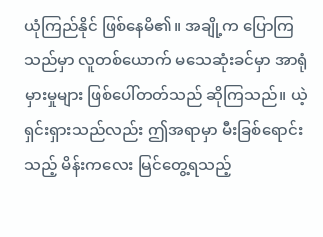ယုံကြည်နိုင် ဖြစ်နေမိ၏။ အချို့က ပြောကြသည်မှာ လူတစ်ယောက် မသေဆုံးခင်မှာ အာရုံမှားမှုများ ဖြစ်ပေါ်တတ်သည် ဆိုကြသည်။ ယဲ့ရှင်းရှားသည်လည်း ဤအရာမှာ မီးခြစ်ရောင်းသည့် မိန်းကလေး မြင်တွေ့ရသည့်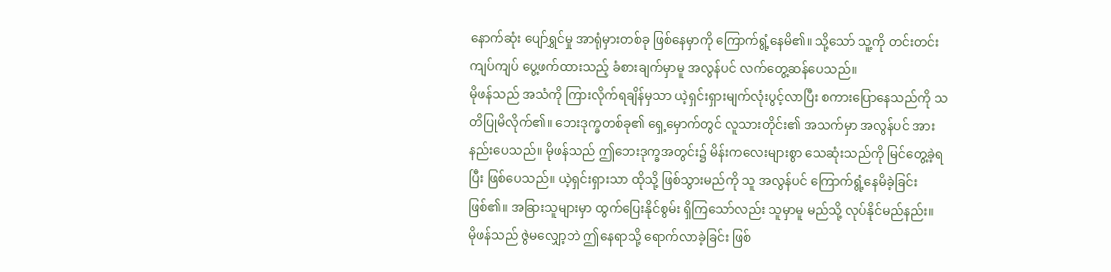နောက်ဆုံး ပျော်ရွှင်မှု အာရုံမှားတစ်ခု ဖြစ်နေမှာကို ကြောက်ရွံ့နေမိ၏။ သို့သော် သူ့ကို တင်းတင်းကျပ်ကျပ် ပွေ့ဖက်ထားသည့် ခံစားချက်မှာမူ အလွန်ပင် လက်တွေ့ဆန်ပေသည်။
မိုဖန်သည် အသံကို ကြားလိုက်ရချိန်မှသာ ယဲ့ရှင်းရှားမျက်လုံးပွင့်လာပြီး စကားပြောနေသည်ကို သတိပြုမိလိုက်၏။ ဘေးဒုက္ခတစ်ခု၏ ရှေ့မှောက်တွင် လူသားတိုင်း၏ အသက်မှာ အလွန်ပင် အားနည်းပေသည်။ မိုဖန်သည် ဤဘေးဒုက္ခအတွင်း၌ မိန်းကလေးများစွာ သေဆုံးသည်ကို မြင်တွေ့ခဲ့ရပြီး ဖြစ်ပေသည်။ ယဲ့ရှင်းရှားသာ ထိုသို့ ဖြစ်သွားမည်ကို သူ အလွန်ပင် ကြောက်ရွံ့နေမိခဲ့ခြင်း ဖြစ်၏။ အခြားသူများမှာ ထွက်ပြေးနိုင်စွမ်း ရှိကြသော်လည်း သူမှာမူ မည်သို့ လုပ်နိုင်မည်နည်း။
မိုဖန်သည် ဇွဲမလျှော့ဘဲ ဤနေရာသို့ ရောက်လာခဲ့ခြင်း ဖြစ်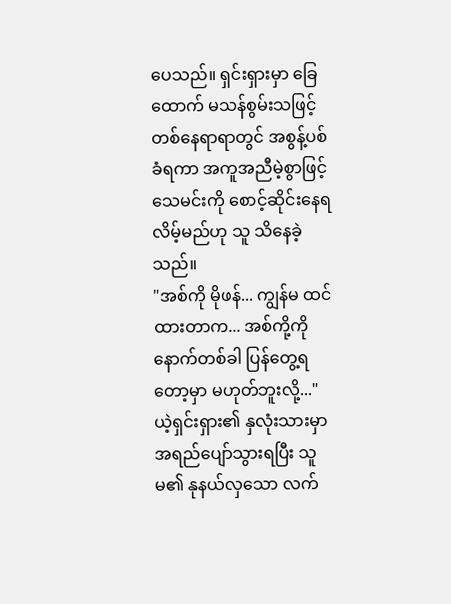ပေသည်။ ရှင်းရှားမှာ ခြေထောက် မသန်စွမ်းသဖြင့် တစ်နေရာရာတွင် အစွန့်ပစ်ခံရကာ အကူအညီမဲ့စွာဖြင့် သေမင်းကို စောင့်ဆိုင်းနေရလိမ့်မည်ဟု သူ သိနေခဲ့သည်။
"အစ်ကို မိုဖန်... ကျွန်မ ထင်ထားတာက... အစ်ကို့ကို နောက်တစ်ခါ ပြန်တွေ့ရတော့မှာ မဟုတ်ဘူးလို့..."ယဲ့ရှင်းရှား၏ နှလုံးသားမှာ အရည်ပျော်သွားရပြီး သူမ၏ နုနယ်လှသော လက်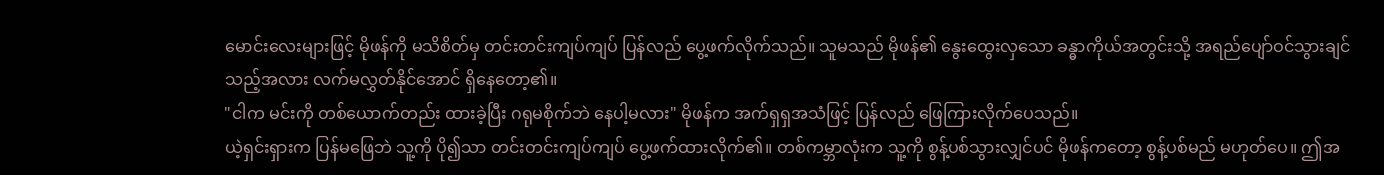မောင်းလေးများဖြင့် မိုဖန်ကို မသိစိတ်မှ တင်းတင်းကျပ်ကျပ် ပြန်လည် ပွေ့ဖက်လိုက်သည်။ သူမသည် မိုဖန်၏ နွေးထွေးလှသော ခန္ဓာကိုယ်အတွင်းသို့ အရည်ပျော်ဝင်သွားချင်သည့်အလား လက်မလွှတ်နိုင်အောင် ရှိနေတော့၏။
"ငါက မင်းကို တစ်ယောက်တည်း ထားခဲ့ပြီး ဂရုမစိုက်ဘဲ နေပါ့မလား" မိုဖန်က အက်ရှရှအသံဖြင့် ပြန်လည် ဖြေကြားလိုက်ပေသည်။
ယဲ့ရှင်းရှားက ပြန်မဖြေဘဲ သူ့ကို ပို၍သာ တင်းတင်းကျပ်ကျပ် ပွေ့ဖက်ထားလိုက်၏။ တစ်ကမ္ဘာလုံးက သူ့ကို စွန့်ပစ်သွားလျှင်ပင် မိုဖန်ကတော့ စွန့်ပစ်မည် မဟုတ်ပေ။ ဤအ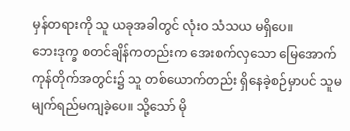မှန်တရားကို သူ ယခုအခါတွင် လုံးဝ သံသယ မရှိပေ။
ဘေးဒုက္ခ စတင်ချိန်ကတည်းက အေးစက်လှသော မြေအောက်ကုန်တိုက်အတွင်း၌ သူ တစ်ယောက်တည်း ရှိနေခဲ့စဉ်မှာပင် သူမ မျက်ရည်မကျခဲ့ပေ။ သို့သော် မို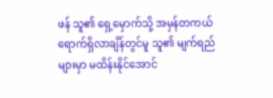ဖန် သူ၏ ရှေ့မှောက်သို့ အမှန်တကယ် ရောက်ရှိလာချိန်တွင်မူ သူ၏ မျက်ရည်များမှာ မထိန်းနိုင်အောင်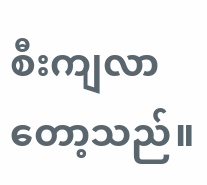စီးကျလာတော့သည်။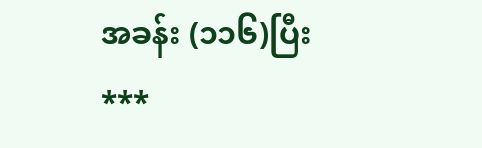အခန်း (၁၁၆)ပြီး ***